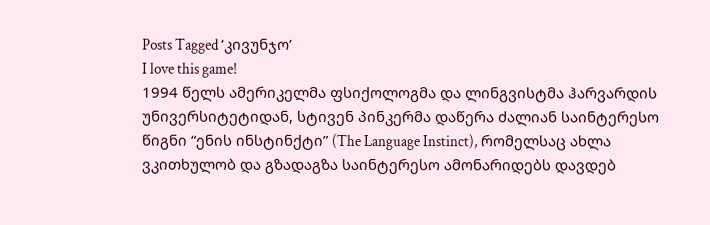Posts Tagged ‘კივუნჯო’
I love this game!
1994 წელს ამერიკელმა ფსიქოლოგმა და ლინგვისტმა ჰარვარდის უნივერსიტეტიდან, სტივენ პინკერმა დაწერა ძალიან საინტერესო წიგნი “ენის ინსტინქტი” (The Language Instinct), რომელსაც ახლა ვკითხულობ და გზადაგზა საინტერესო ამონარიდებს დავდებ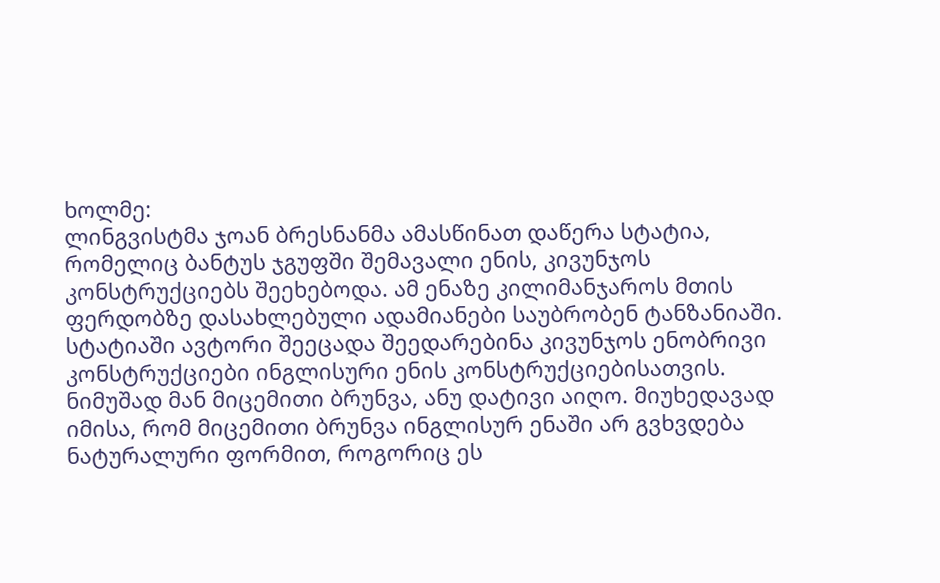ხოლმე:
ლინგვისტმა ჯოან ბრესნანმა ამასწინათ დაწერა სტატია, რომელიც ბანტუს ჯგუფში შემავალი ენის, კივუნჯოს კონსტრუქციებს შეეხებოდა. ამ ენაზე კილიმანჯაროს მთის ფერდობზე დასახლებული ადამიანები საუბრობენ ტანზანიაში. სტატიაში ავტორი შეეცადა შეედარებინა კივუნჯოს ენობრივი კონსტრუქციები ინგლისური ენის კონსტრუქციებისათვის. ნიმუშად მან მიცემითი ბრუნვა, ანუ დატივი აიღო. მიუხედავად იმისა, რომ მიცემითი ბრუნვა ინგლისურ ენაში არ გვხვდება ნატურალური ფორმით, როგორიც ეს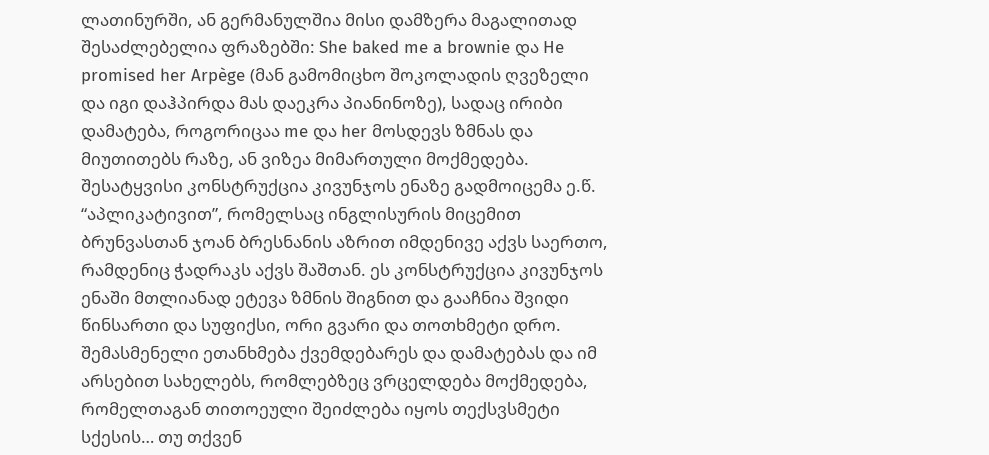ლათინურში, ან გერმანულშია მისი დამზერა მაგალითად შესაძლებელია ფრაზებში: She baked me a brownie და He promised her Arpège (მან გამომიცხო შოკოლადის ღვეზელი და იგი დაჰპირდა მას დაეკრა პიანინოზე), სადაც ირიბი დამატება, როგორიცაა me და her მოსდევს ზმნას და მიუთითებს რაზე, ან ვიზეა მიმართული მოქმედება. შესატყვისი კონსტრუქცია კივუნჯოს ენაზე გადმოიცემა ე.წ. “აპლიკატივით”, რომელსაც ინგლისურის მიცემით ბრუნვასთან ჯოან ბრესნანის აზრით იმდენივე აქვს საერთო, რამდენიც ჭადრაკს აქვს შაშთან. ეს კონსტრუქცია კივუნჯოს ენაში მთლიანად ეტევა ზმნის შიგნით და გააჩნია შვიდი წინსართი და სუფიქსი, ორი გვარი და თოთხმეტი დრო. შემასმენელი ეთანხმება ქვემდებარეს და დამატებას და იმ არსებით სახელებს, რომლებზეც ვრცელდება მოქმედება, რომელთაგან თითოეული შეიძლება იყოს თექსვსმეტი სქესის… თუ თქვენ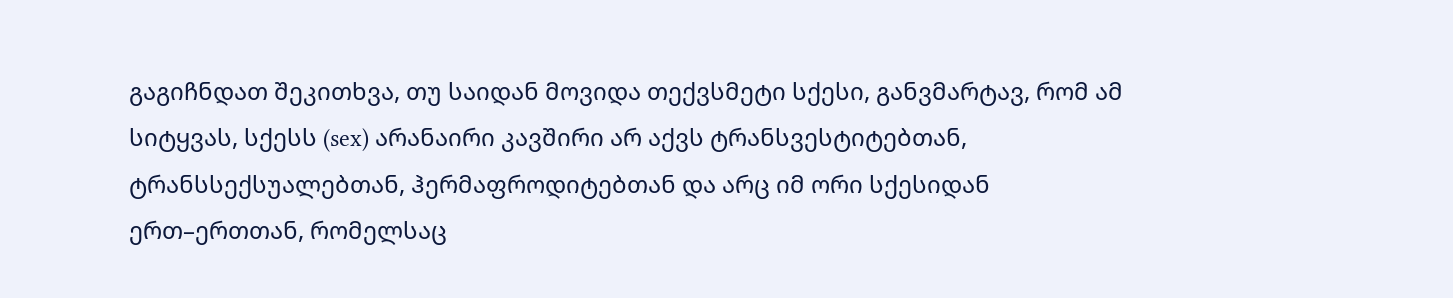გაგიჩნდათ შეკითხვა, თუ საიდან მოვიდა თექვსმეტი სქესი, განვმარტავ, რომ ამ სიტყვას, სქესს (sex) არანაირი კავშირი არ აქვს ტრანსვესტიტებთან, ტრანსსექსუალებთან, ჰერმაფროდიტებთან და არც იმ ორი სქესიდან ერთ–ერთთან, რომელსაც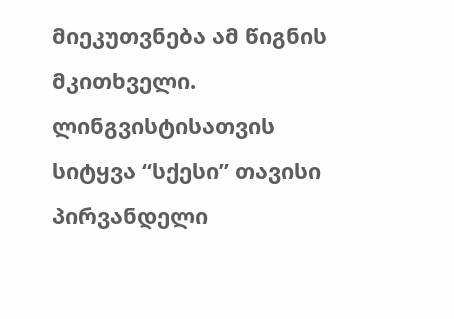მიეკუთვნება ამ წიგნის მკითხველი. ლინგვისტისათვის სიტყვა “სქესი” თავისი პირვანდელი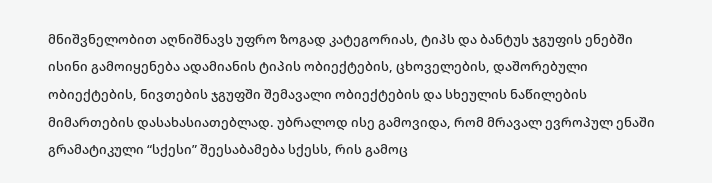მნიშვნელობით აღნიშნავს უფრო ზოგად კატეგორიას, ტიპს და ბანტუს ჯგუფის ენებში ისინი გამოიყენება ადამიანის ტიპის ობიექტების, ცხოველების, დაშორებული ობიექტების, ნივთების ჯგუფში შემავალი ობიექტების და სხეულის ნაწილების მიმართების დასახასიათებლად. უბრალოდ ისე გამოვიდა, რომ მრავალ ევროპულ ენაში გრამატიკული “სქესი” შეესაბამება სქესს, რის გამოც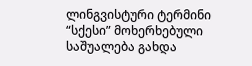ლინგვისტური ტერმინი “სქესი” მოხერხებული საშუალება გახდა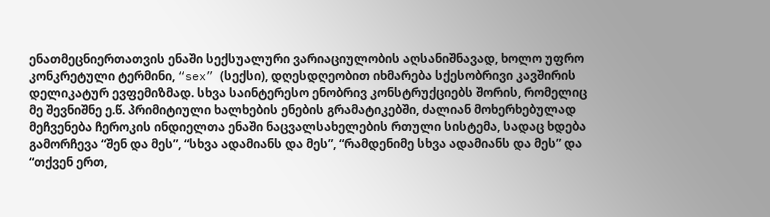ენათმეცნიერთათვის ენაში სექსუალური ვარიაციულობის აღსანიშნავად, ხოლო უფრო კონკრეტული ტერმინი, “sex” (სექსი), დღესდღეობით იხმარება სქესობრივი კავშირის დელიკატურ ევფემიზმად. სხვა საინტერესო ენობრივ კონსტრუქციებს შორის, რომელიც მე შევნიშნე ე.წ. პრიმიტიული ხალხების ენების გრამატიკებში, ძალიან მოხერხებულად მეჩვენება ჩეროკის ინდიელთა ენაში ნაცვალსახელების რთული სისტემა, სადაც ხდება გამორჩევა “შენ და მეს”, “სხვა ადამიანს და მეს”, “რამდენიმე სხვა ადამიანს და მეს” და “თქვენ ერთ,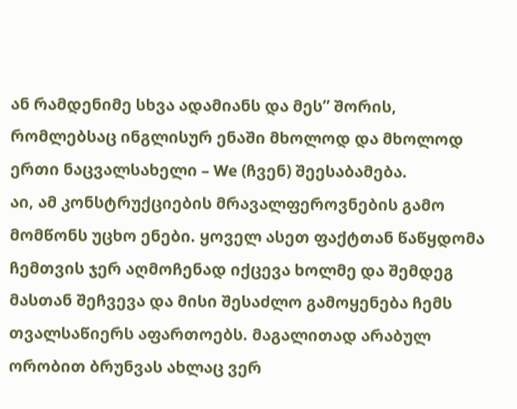ან რამდენიმე სხვა ადამიანს და მეს” შორის, რომლებსაც ინგლისურ ენაში მხოლოდ და მხოლოდ ერთი ნაცვალსახელი – We (ჩვენ) შეესაბამება.
აი, ამ კონსტრუქციების მრავალფეროვნების გამო მომწონს უცხო ენები. ყოველ ასეთ ფაქტთან წაწყდომა ჩემთვის ჯერ აღმოჩენად იქცევა ხოლმე და შემდეგ მასთან შეჩვევა და მისი შესაძლო გამოყენება ჩემს თვალსაწიერს აფართოებს. მაგალითად არაბულ ორობით ბრუნვას ახლაც ვერ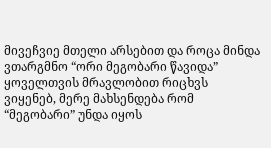მივეჩვიე მთელი არსებით და როცა მინდა ვთარგმნო “ორი მეგობარი წავიდა” ყოველთვის მრავლობით რიცხვს ვიყენებ, მერე მახსენდება რომ “მეგობარი” უნდა იყოს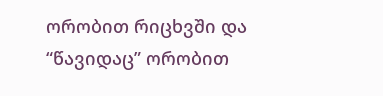ორობით რიცხვში და “წავიდაც” ორობით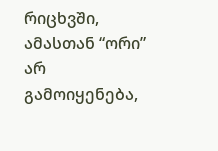რიცხვში, ამასთან “ორი” არ გამოიყენება,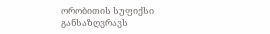ორობითის სუფიქსი განსაზღვრავს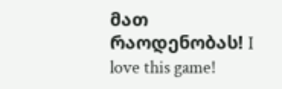მათ რაოდენობას! I love this game!